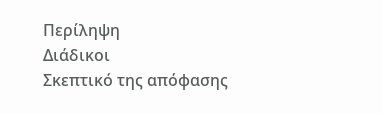Περίληψη
Διάδικοι
Σκεπτικό της απόφασης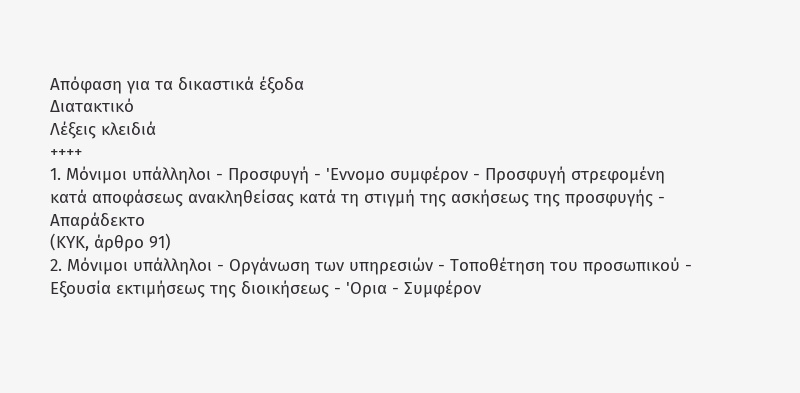Απόφαση για τα δικαστικά έξοδα
Διατακτικό
Λέξεις κλειδιά
++++
1. Μόνιμοι υπάλληλοι - Προσφυγή - 'Εννομο συμφέρον - Προσφυγή στρεφομένη κατά αποφάσεως ανακληθείσας κατά τη στιγμή της ασκήσεως της προσφυγής - Απαράδεκτο
(ΚΥΚ, άρθρο 91)
2. Μόνιμοι υπάλληλοι - Οργάνωση των υπηρεσιών - Τοποθέτηση του προσωπικού - Εξουσία εκτιμήσεως της διοικήσεως - 'Ορια - Συμφέρον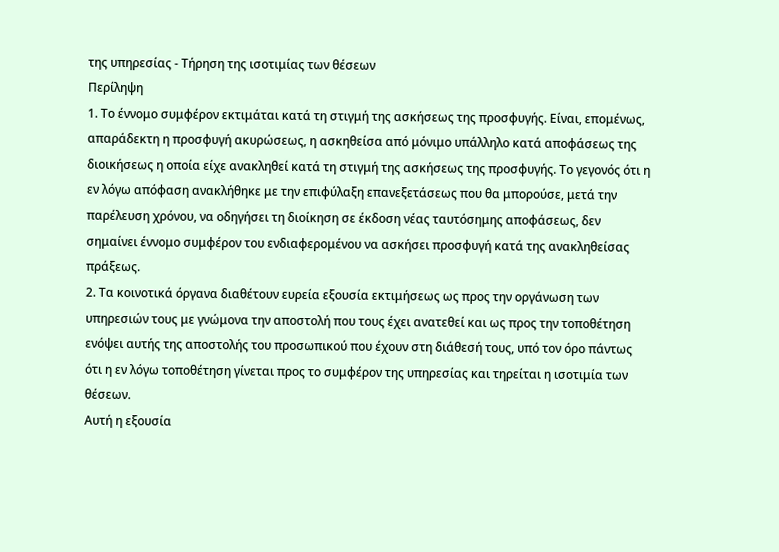της υπηρεσίας - Τήρηση της ισοτιμίας των θέσεων
Περίληψη
1. Το έννομο συμφέρον εκτιμάται κατά τη στιγμή της ασκήσεως της προσφυγής. Είναι, επομένως, απαράδεκτη η προσφυγή ακυρώσεως, η ασκηθείσα από μόνιμο υπάλληλο κατά αποφάσεως της διοικήσεως η οποία είχε ανακληθεί κατά τη στιγμή της ασκήσεως της προσφυγής. Το γεγονός ότι η εν λόγω απόφαση ανακλήθηκε με την επιφύλαξη επανεξετάσεως που θα μπορούσε, μετά την παρέλευση χρόνου, να οδηγήσει τη διοίκηση σε έκδοση νέας ταυτόσημης αποφάσεως, δεν σημαίνει έννομο συμφέρον του ενδιαφερομένου να ασκήσει προσφυγή κατά της ανακληθείσας πράξεως.
2. Τα κοινοτικά όργανα διαθέτουν ευρεία εξουσία εκτιμήσεως ως προς την οργάνωση των υπηρεσιών τους με γνώμονα την αποστολή που τους έχει ανατεθεί και ως προς την τοποθέτηση ενόψει αυτής της αποστολής του προσωπικού που έχουν στη διάθεσή τους, υπό τον όρο πάντως ότι η εν λόγω τοποθέτηση γίνεται προς το συμφέρον της υπηρεσίας και τηρείται η ισοτιμία των θέσεων.
Αυτή η εξουσία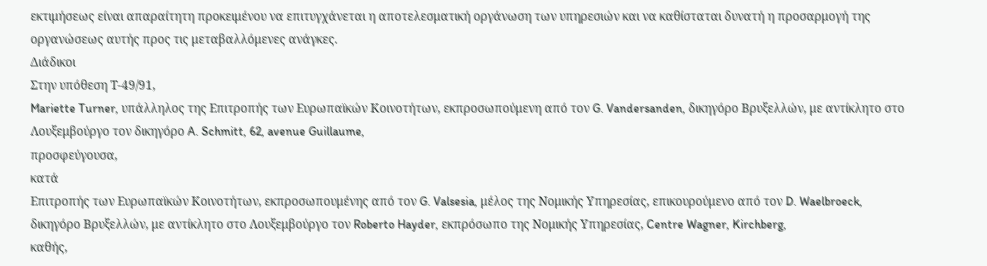εκτιμήσεως είναι απαραίτητη προκειμένου να επιτυγχάνεται η αποτελεσματική οργάνωση των υπηρεσιών και να καθίσταται δυνατή η προσαρμογή της οργανώσεως αυτής προς τις μεταβαλλόμενες ανάγκες.
Διάδικοι
Στην υπόθεση Τ-49/91,
Mariette Turner, υπάλληλος της Επιτροπής των Ευρωπαϊκών Κοινοτήτων, εκπροσωπούμενη από τον G. Vandersanden, δικηγόρο Βρυξελλών, με αντίκλητο στο Λουξεμβούργο τον δικηγόρο A. Schmitt, 62, avenue Guillaume,
προσφεύγουσα,
κατά
Επιτροπής των Ευρωπαϊκών Κοινοτήτων, εκπροσωπουμένης από τον G. Valsesia, μέλος της Νομικής Υπηρεσίας, επικουρούμενο από τον D. Waelbroeck, δικηγόρο Βρυξελλών, με αντίκλητο στο Λουξεμβούργο τον Roberto Hayder, εκπρόσωπο της Νομικής Υπηρεσίας, Centre Wagner, Kirchberg,
καθής,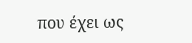που έχει ως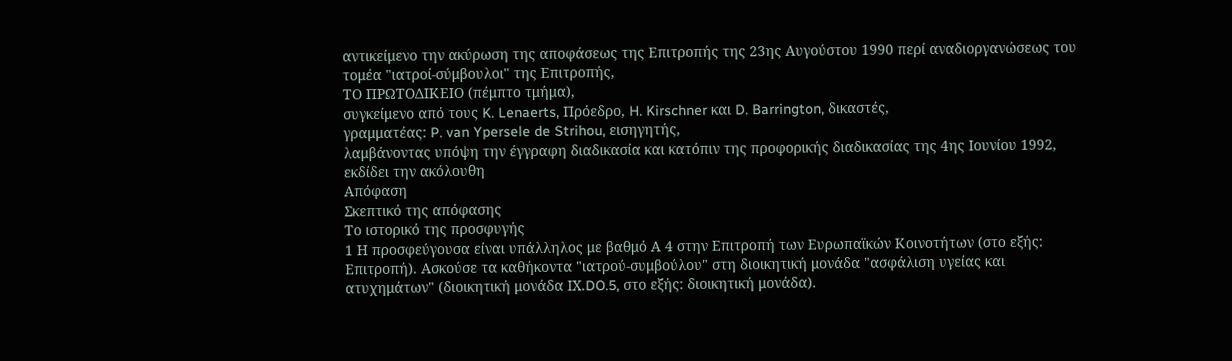αντικείμενο την ακύρωση της αποφάσεως της Επιτροπής της 23ης Αυγούστου 1990 περί αναδιοργανώσεως του τομέα "ιατροί-σύμβουλοι" της Επιτροπής,
ΤΟ ΠΡΩΤΟΔΙΚΕΙΟ (πέμπτο τμήμα),
συγκείμενο από τους K. Lenaerts, Πρόεδρο, H. Kirschner και D. Barrington, δικαστές,
γραμματέας: P. van Ypersele de Strihou, εισηγητής,
λαμβάνοντας υπόψη την έγγραφη διαδικασία και κατόπιν της προφορικής διαδικασίας της 4ης Ιουνίου 1992,
εκδίδει την ακόλουθη
Απόφαση
Σκεπτικό της απόφασης
Το ιστορικό της προσφυγής
1 Η προσφεύγουσα είναι υπάλληλος με βαθμό Α 4 στην Επιτροπή των Ευρωπαϊκών Κοινοτήτων (στο εξής: Επιτροπή). Ασκούσε τα καθήκοντα "ιατρού-συμβούλου" στη διοικητική μονάδα "ασφάλιση υγείας και ατυχημάτων" (διοικητική μονάδα ΙΧ.DO.5, στο εξής: διοικητική μονάδα).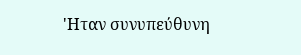'Ηταν συνυπεύθυνη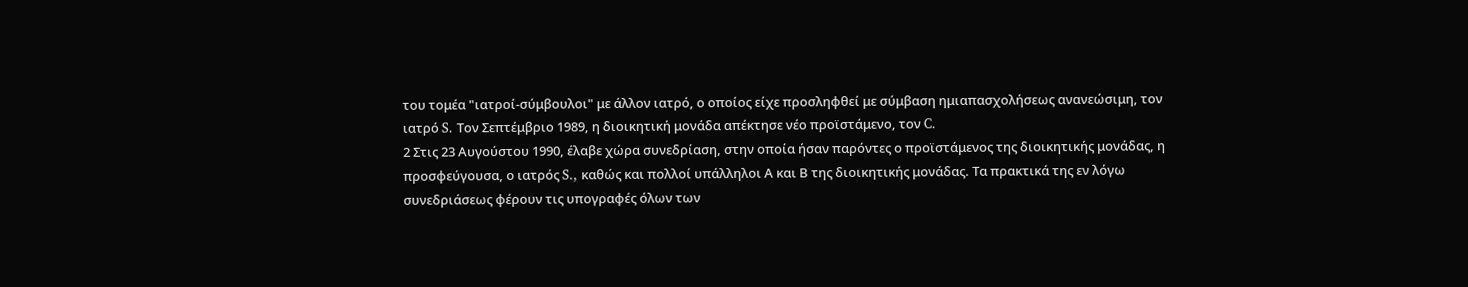του τομέα "ιατροί-σύμβουλοι" με άλλον ιατρό, ο οποίος είχε προσληφθεί με σύμβαση ημιαπασχολήσεως ανανεώσιμη, τον ιατρό S. Τον Σεπτέμβριο 1989, η διοικητική μονάδα απέκτησε νέο προϊστάμενο, τον C.
2 Στις 23 Αυγούστου 1990, έλαβε χώρα συνεδρίαση, στην οποία ήσαν παρόντες ο προϊστάμενος της διοικητικής μονάδας, η προσφεύγουσα, ο ιατρός S., καθώς και πολλοί υπάλληλοι Α και Β της διοικητικής μονάδας. Τα πρακτικά της εν λόγω συνεδριάσεως φέρουν τις υπογραφές όλων των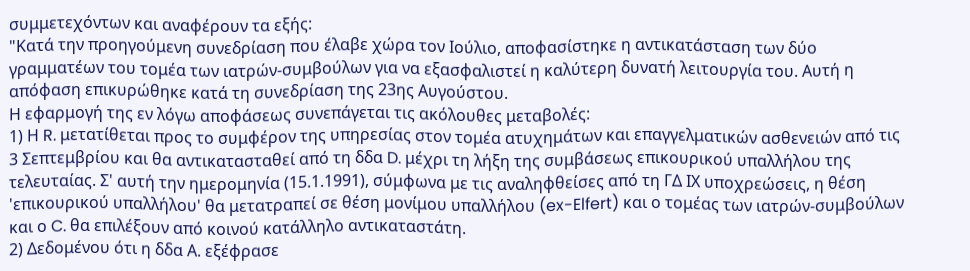συμμετεχόντων και αναφέρουν τα εξής:
"Κατά την προηγούμενη συνεδρίαση που έλαβε χώρα τον Ιούλιο, αποφασίστηκε η αντικατάσταση των δύο γραμματέων του τομέα των ιατρών-συμβούλων για να εξασφαλιστεί η καλύτερη δυνατή λειτουργία του. Αυτή η απόφαση επικυρώθηκε κατά τη συνεδρίαση της 23ης Αυγούστου.
Η εφαρμογή της εν λόγω αποφάσεως συνεπάγεται τις ακόλουθες μεταβολές:
1) Η R. μετατίθεται προς το συμφέρον της υπηρεσίας στον τομέα ατυχημάτων και επαγγελματικών ασθενειών από τις 3 Σεπτεμβρίου και θα αντικατασταθεί από τη δδα D. μέχρι τη λήξη της συμβάσεως επικουρικού υπαλλήλου της τελευταίας. Σ' αυτή την ημερομηνία (15.1.1991), σύμφωνα με τις αναληφθείσες από τη ΓΔ ΙΧ υποχρεώσεις, η θέση 'επικουρικού υπαλλήλου' θα μετατραπεί σε θέση μονίμου υπαλλήλου (ex-Elfert) και ο τομέας των ιατρών-συμβούλων και ο C. θα επιλέξουν από κοινού κατάλληλο αντικαταστάτη.
2) Δεδομένου ότι η δδα Α. εξέφρασε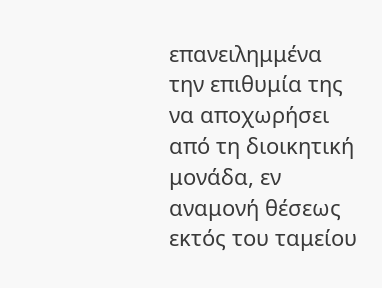επανειλημμένα την επιθυμία της να αποχωρήσει από τη διοικητική μονάδα, εν αναμονή θέσεως εκτός του ταμείου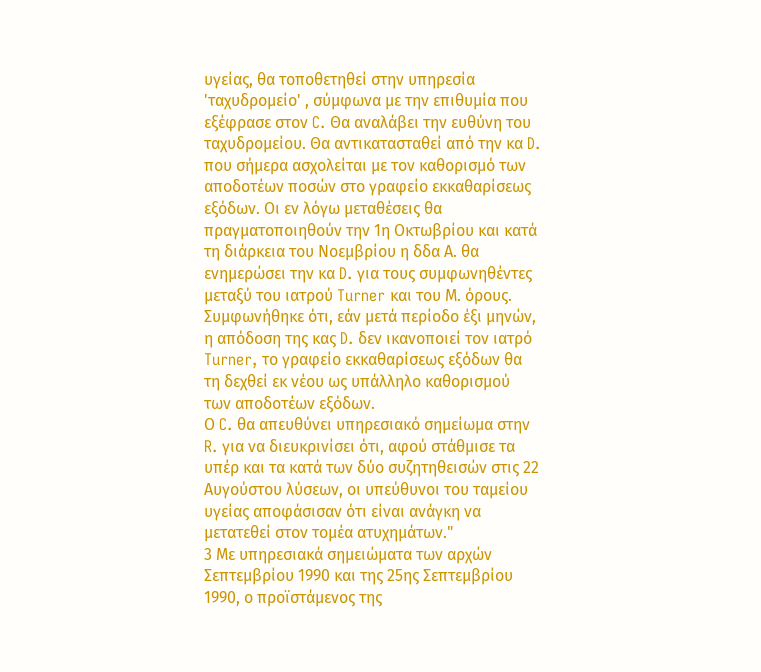υγείας, θα τοποθετηθεί στην υπηρεσία 'ταχυδρομείο' , σύμφωνα με την επιθυμία που εξέφρασε στον C. Θα αναλάβει την ευθύνη του ταχυδρομείου. Θα αντικατασταθεί από την κα D. που σήμερα ασχολείται με τον καθορισμό των αποδοτέων ποσών στο γραφείο εκκαθαρίσεως εξόδων. Οι εν λόγω μεταθέσεις θα πραγματοποιηθούν την 1η Οκτωβρίου και κατά τη διάρκεια του Νοεμβρίου η δδα Α. θα ενημερώσει την κα D. για τους συμφωνηθέντες μεταξύ του ιατρού Turner και του Μ. όρους. Συμφωνήθηκε ότι, εάν μετά περίοδο έξι μηνών, η απόδοση της κας D. δεν ικανοποιεί τον ιατρό Turner, το γραφείο εκκαθαρίσεως εξόδων θα τη δεχθεί εκ νέου ως υπάλληλο καθορισμού των αποδοτέων εξόδων.
Ο C. θα απευθύνει υπηρεσιακό σημείωμα στην R. για να διευκρινίσει ότι, αφού στάθμισε τα υπέρ και τα κατά των δύο συζητηθεισών στις 22 Αυγούστου λύσεων, οι υπεύθυνοι του ταμείου υγείας αποφάσισαν ότι είναι ανάγκη να μετατεθεί στον τομέα ατυχημάτων."
3 Με υπηρεσιακά σημειώματα των αρχών Σεπτεμβρίου 1990 και της 25ης Σεπτεμβρίου 1990, ο προϊστάμενος της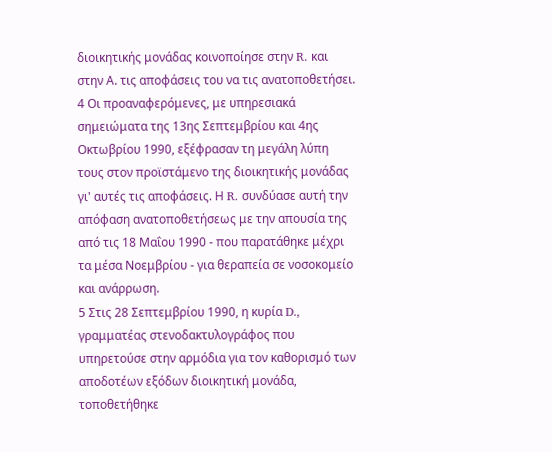διοικητικής μονάδας κοινοποίησε στην R. και στην Α. τις αποφάσεις του να τις ανατοποθετήσει.
4 Οι προαναφερόμενες, με υπηρεσιακά σημειώματα της 13ης Σεπτεμβρίου και 4ης Οκτωβρίου 1990, εξέφρασαν τη μεγάλη λύπη τους στον προϊστάμενο της διοικητικής μονάδας γι' αυτές τις αποφάσεις. Η R. συνδύασε αυτή την απόφαση ανατοποθετήσεως με την απουσία της από τις 18 Μαΐου 1990 - που παρατάθηκε μέχρι τα μέσα Νοεμβρίου - για θεραπεία σε νοσοκομείο και ανάρρωση.
5 Στις 28 Σεπτεμβρίου 1990, η κυρία D., γραμματέας στενοδακτυλογράφος που υπηρετούσε στην αρμόδια για τον καθορισμό των αποδοτέων εξόδων διοικητική μονάδα, τοποθετήθηκε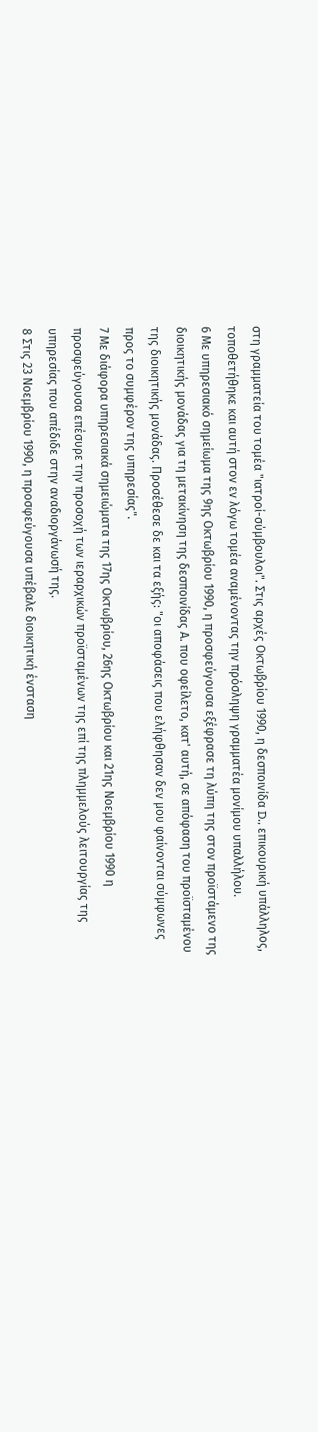στη γραμματεία του τομέα "ιατροί-σύμβουλοι". Στις αρχές Οκτωβρίου 1990, η δεσποινίδα D., επικουρική υπάλληλος, τοποθετήθηκε και αυτή στον εν λόγω τομέα αναμένοντας την πρόσληψη γραμματέα μονίμου υπαλλήλου.
6 Με υπηρεσιακό σημείωμα της 9ης Οκτωβρίου 1990, η προσφεύγουσα εξέφρασε τη λύπη της στον προϊστάμενο της διοικητικής μονάδας για τη μετακίνηση της δεσποινίδας Α. που οφείλετο, κατ' αυτή, σε απόφαση του προϊσταμένου της διοικητικής μονάδας. Προσέθεσε δε και τα εξής: "οι αποφάσεις που ελήφθησαν δεν μου φαίνονται σύμφωνες προς το συμφέρον της υπηρεσίας".
7 Με διάφορα υπηρεσιακά σημειώματα της 17ης Οκτωβρίου, 26ης Οκτωβρίου και 21ης Νοεμβρίου 1990 η προσφεύγουσα επέσυρε την προσοχή των ιεραρχικών προϊσταμένων της επί της πλημμελούς λειτουργίας της υπηρεσίας που απέδιδε στην αναδιοργάνωσή της.
8 Στις 23 Νοεμβρίου 1990, η προσφεύγουσα υπέβαλε διοικητική ένσταση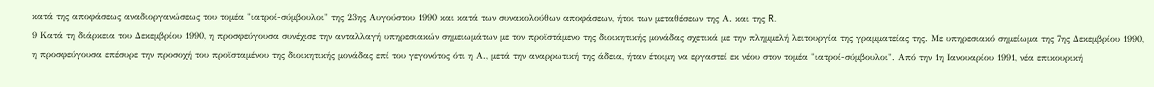κατά της αποφάσεως αναδιοργανώσεως του τομέα "ιατροί-σύμβουλοι" της 23ης Αυγούστου 1990 και κατά των συνακολούθων αποφάσεων, ήτοι των μεταθέσεων της Α. και της R.
9 Κατά τη διάρκεια του Δεκεμβρίου 1990, η προσφεύγουσα συνέχισε την ανταλλαγή υπηρεσιακών σημειωμάτων με τον προϊστάμενο της διοικητικής μονάδας σχετικά με την πλημμελή λειτουργία της γραμματείας της. Με υπηρεσιακό σημείωμα της 7ης Δεκεμβρίου 1990, η προσφεύγουσα επέσυρε την προσοχή του προϊσταμένου της διοικητικής μονάδας επί του γεγονότος ότι η Α., μετά την αναρρωτική της άδεια, ήταν έτοιμη να εργαστεί εκ νέου στον τομέα "ιατροί-σύμβουλοι". Από την 1η Ιανουαρίου 1991, νέα επικουρική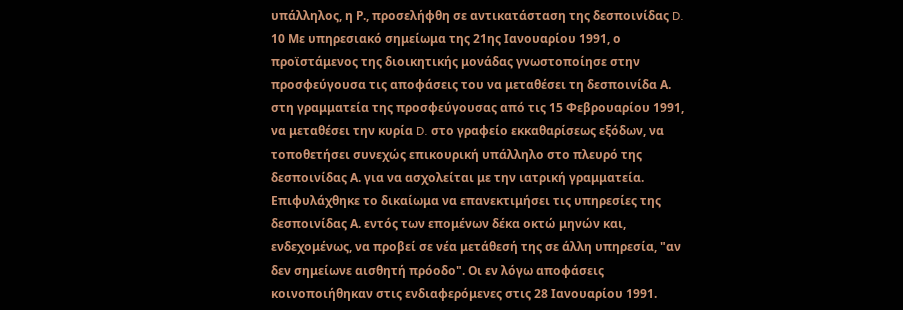υπάλληλος, η Ρ., προσελήφθη σε αντικατάσταση της δεσποινίδας D.
10 Με υπηρεσιακό σημείωμα της 21ης Ιανουαρίου 1991, ο προϊστάμενος της διοικητικής μονάδας γνωστοποίησε στην προσφεύγουσα τις αποφάσεις του να μεταθέσει τη δεσποινίδα Α. στη γραμματεία της προσφεύγουσας από τις 15 Φεβρουαρίου 1991, να μεταθέσει την κυρία D. στο γραφείο εκκαθαρίσεως εξόδων, να τοποθετήσει συνεχώς επικουρική υπάλληλο στο πλευρό της δεσποινίδας Α. για να ασχολείται με την ιατρική γραμματεία. Επιφυλάχθηκε το δικαίωμα να επανεκτιμήσει τις υπηρεσίες της δεσποινίδας Α. εντός των επομένων δέκα οκτώ μηνών και, ενδεχομένως, να προβεί σε νέα μετάθεσή της σε άλλη υπηρεσία, "αν δεν σημείωνε αισθητή πρόοδο". Οι εν λόγω αποφάσεις κοινοποιήθηκαν στις ενδιαφερόμενες στις 28 Ιανουαρίου 1991.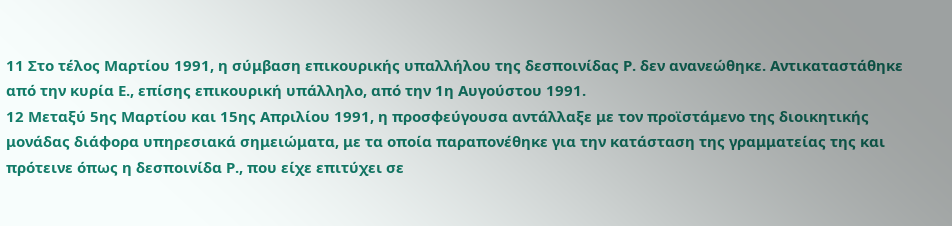11 Στο τέλος Μαρτίου 1991, η σύμβαση επικουρικής υπαλλήλου της δεσποινίδας Ρ. δεν ανανεώθηκε. Αντικαταστάθηκε από την κυρία Ε., επίσης επικουρική υπάλληλο, από την 1η Αυγούστου 1991.
12 Μεταξύ 5ης Μαρτίου και 15ης Απριλίου 1991, η προσφεύγουσα αντάλλαξε με τον προϊστάμενο της διοικητικής μονάδας διάφορα υπηρεσιακά σημειώματα, με τα οποία παραπονέθηκε για την κατάσταση της γραμματείας της και πρότεινε όπως η δεσποινίδα Ρ., που είχε επιτύχει σε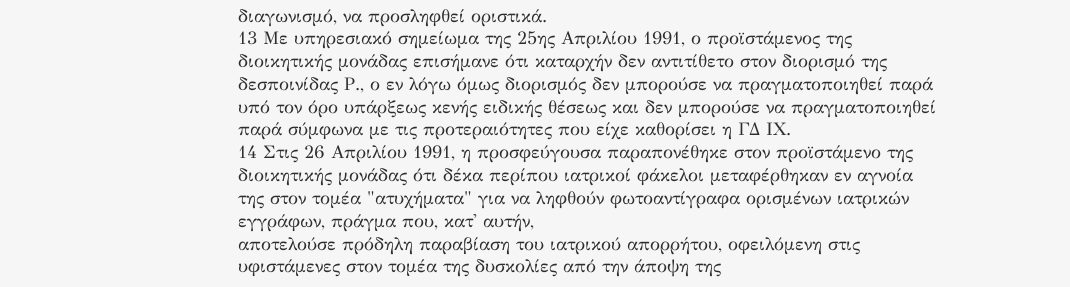διαγωνισμό, να προσληφθεί οριστικά.
13 Με υπηρεσιακό σημείωμα της 25ης Απριλίου 1991, ο προϊστάμενος της διοικητικής μονάδας επισήμανε ότι καταρχήν δεν αντιτίθετο στον διορισμό της δεσποινίδας Ρ., ο εν λόγω όμως διορισμός δεν μπορούσε να πραγματοποιηθεί παρά υπό τον όρο υπάρξεως κενής ειδικής θέσεως και δεν μπορούσε να πραγματοποιηθεί παρά σύμφωνα με τις προτεραιότητες που είχε καθορίσει η ΓΔ ΙΧ.
14 Στις 26 Απριλίου 1991, η προσφεύγουσα παραπονέθηκε στον προϊστάμενο της διοικητικής μονάδας ότι δέκα περίπου ιατρικοί φάκελοι μεταφέρθηκαν εν αγνοία της στον τομέα "ατυχήματα" για να ληφθούν φωτοαντίγραφα ορισμένων ιατρικών εγγράφων, πράγμα που, κατ' αυτήν,
αποτελούσε πρόδηλη παραβίαση του ιατρικού απορρήτου, οφειλόμενη στις υφιστάμενες στον τομέα της δυσκολίες από την άποψη της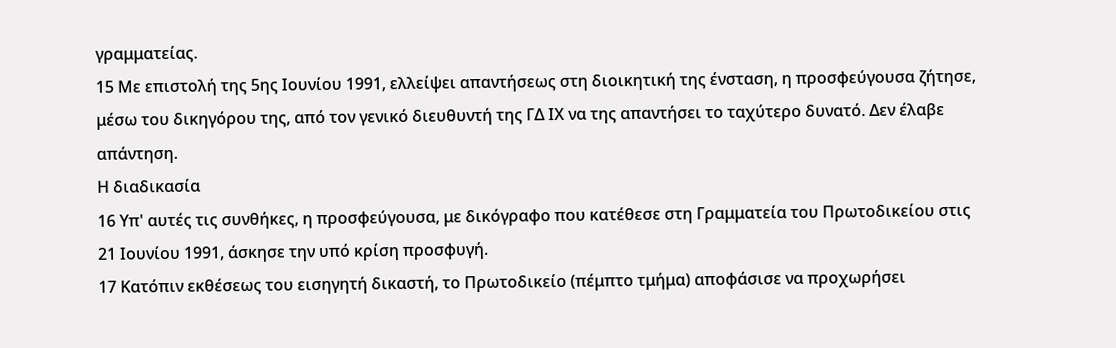γραμματείας.
15 Με επιστολή της 5ης Ιουνίου 1991, ελλείψει απαντήσεως στη διοικητική της ένσταση, η προσφεύγουσα ζήτησε, μέσω του δικηγόρου της, από τον γενικό διευθυντή της ΓΔ ΙΧ να της απαντήσει το ταχύτερο δυνατό. Δεν έλαβε απάντηση.
Η διαδικασία
16 Υπ' αυτές τις συνθήκες, η προσφεύγουσα, με δικόγραφο που κατέθεσε στη Γραμματεία του Πρωτοδικείου στις 21 Ιουνίου 1991, άσκησε την υπό κρίση προσφυγή.
17 Κατόπιν εκθέσεως του εισηγητή δικαστή, το Πρωτοδικείο (πέμπτο τμήμα) αποφάσισε να προχωρήσει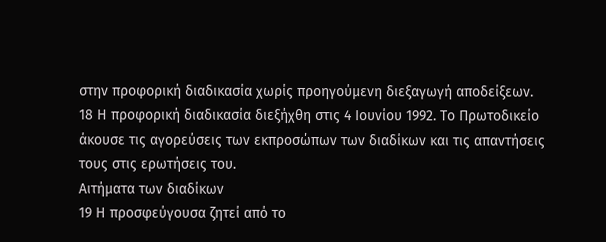στην προφορική διαδικασία χωρίς προηγούμενη διεξαγωγή αποδείξεων.
18 Η προφορική διαδικασία διεξήχθη στις 4 Ιουνίου 1992. Το Πρωτοδικείο άκουσε τις αγορεύσεις των εκπροσώπων των διαδίκων και τις απαντήσεις τους στις ερωτήσεις του.
Αιτήματα των διαδίκων
19 Η προσφεύγουσα ζητεί από το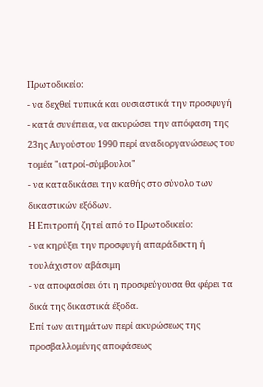Πρωτοδικείο:
- να δεχθεί τυπικά και ουσιαστικά την προσφυγή
- κατά συνέπεια, να ακυρώσει την απόφαση της 23ης Αυγούστου 1990 περί αναδιοργανώσεως του τομέα "ιατροί-σύμβουλοι"
- να καταδικάσει την καθής στο σύνολο των δικαστικών εξόδων.
Η Επιτροπή ζητεί από το Πρωτοδικείο:
- να κηρύξει την προσφυγή απαράδεκτη ή τουλάχιστον αβάσιμη
- να αποφασίσει ότι η προσφεύγουσα θα φέρει τα δικά της δικαστικά έξοδα.
Επί των αιτημάτων περί ακυρώσεως της προσβαλλομένης αποφάσεως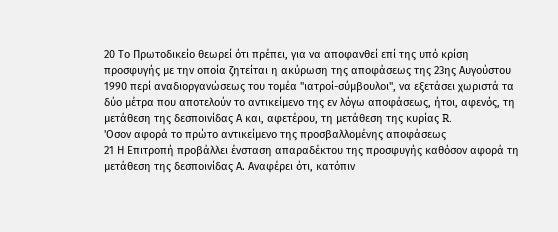20 Το Πρωτοδικείο θεωρεί ότι πρέπει, για να αποφανθεί επί της υπό κρίση προσφυγής με την οποία ζητείται η ακύρωση της αποφάσεως της 23ης Αυγούστου 1990 περί αναδιοργανώσεως του τομέα "ιατροί-σύμβουλοι", να εξετάσει χωριστά τα δύο μέτρα που αποτελούν το αντικείμενο της εν λόγω αποφάσεως, ήτοι, αφενός, τη μετάθεση της δεσποινίδας Α και, αφετέρου, τη μετάθεση της κυρίας R.
'Οσον αφορά το πρώτο αντικείμενο της προσβαλλομένης αποφάσεως
21 Η Επιτροπή προβάλλει ένσταση απαραδέκτου της προσφυγής καθόσον αφορά τη μετάθεση της δεσποινίδας Α. Αναφέρει ότι, κατόπιν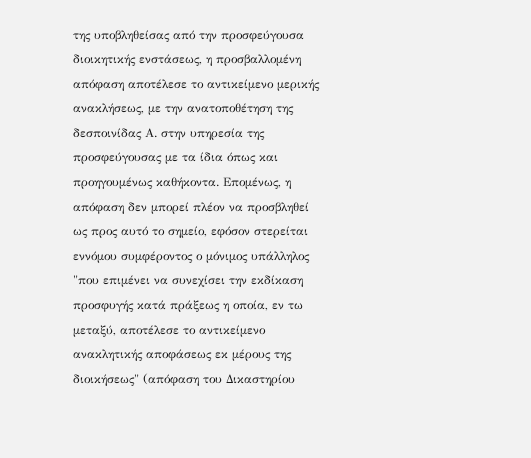της υποβληθείσας από την προσφεύγουσα διοικητικής ενστάσεως, η προσβαλλομένη απόφαση αποτέλεσε το αντικείμενο μερικής ανακλήσεως, με την ανατοποθέτηση της δεσποινίδας Α. στην υπηρεσία της προσφεύγουσας με τα ίδια όπως και προηγουμένως καθήκοντα. Επομένως, η απόφαση δεν μπορεί πλέον να προσβληθεί ως προς αυτό το σημείο, εφόσον στερείται εννόμου συμφέροντος ο μόνιμος υπάλληλος "που επιμένει να συνεχίσει την εκδίκαση προσφυγής κατά πράξεως η οποία, εν τω μεταξύ, αποτέλεσε το αντικείμενο ανακλητικής αποφάσεως εκ μέρους της διοικήσεως" (απόφαση του Δικαστηρίου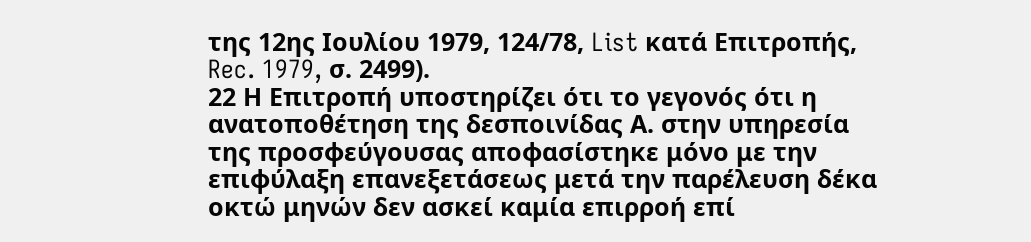της 12ης Ιουλίου 1979, 124/78, List κατά Επιτροπής, Rec. 1979, σ. 2499).
22 Η Επιτροπή υποστηρίζει ότι το γεγονός ότι η ανατοποθέτηση της δεσποινίδας Α. στην υπηρεσία της προσφεύγουσας αποφασίστηκε μόνο με την επιφύλαξη επανεξετάσεως μετά την παρέλευση δέκα οκτώ μηνών δεν ασκεί καμία επιρροή επί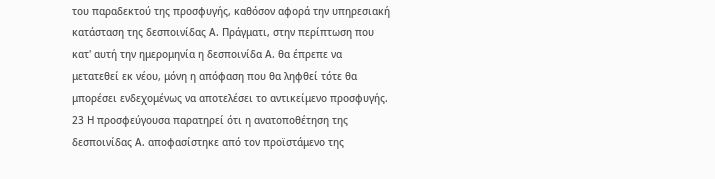του παραδεκτού της προσφυγής, καθόσον αφορά την υπηρεσιακή κατάσταση της δεσποινίδας Α. Πράγματι, στην περίπτωση που κατ' αυτή την ημερομηνία η δεσποινίδα Α. θα έπρεπε να μετατεθεί εκ νέου, μόνη η απόφαση που θα ληφθεί τότε θα μπορέσει ενδεχομένως να αποτελέσει το αντικείμενο προσφυγής.
23 Η προσφεύγουσα παρατηρεί ότι η ανατοποθέτηση της δεσποινίδας Α. αποφασίστηκε από τον προϊστάμενο της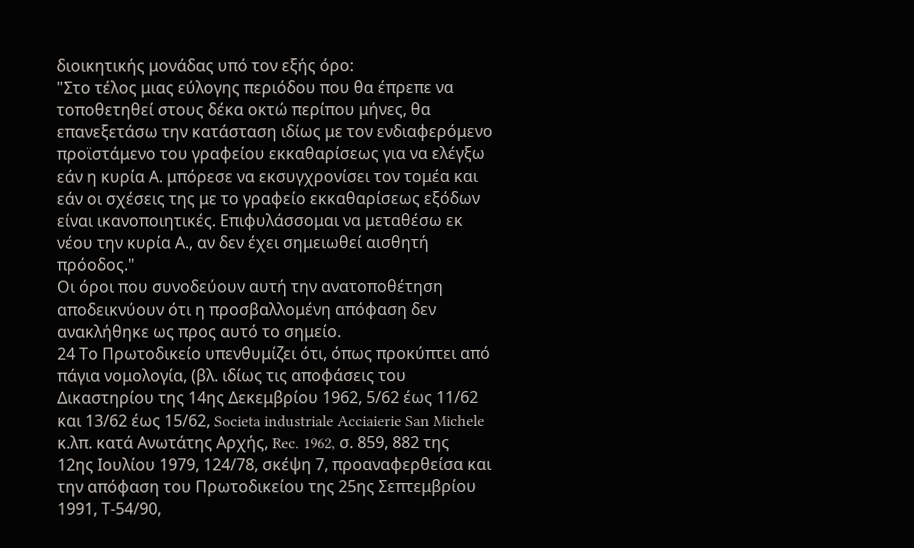διοικητικής μονάδας υπό τον εξής όρο:
"Στο τέλος μιας εύλογης περιόδου που θα έπρεπε να τοποθετηθεί στους δέκα οκτώ περίπου μήνες, θα επανεξετάσω την κατάσταση ιδίως με τον ενδιαφερόμενο προϊστάμενο του γραφείου εκκαθαρίσεως για να ελέγξω εάν η κυρία Α. μπόρεσε να εκσυγχρονίσει τον τομέα και εάν οι σχέσεις της με το γραφείο εκκαθαρίσεως εξόδων είναι ικανοποιητικές. Επιφυλάσσομαι να μεταθέσω εκ νέου την κυρία Α., αν δεν έχει σημειωθεί αισθητή πρόοδος."
Οι όροι που συνοδεύουν αυτή την ανατοποθέτηση αποδεικνύουν ότι η προσβαλλομένη απόφαση δεν ανακλήθηκε ως προς αυτό το σημείο.
24 Το Πρωτοδικείο υπενθυμίζει ότι, όπως προκύπτει από πάγια νομολογία, (βλ. ιδίως τις αποφάσεις του Δικαστηρίου της 14ης Δεκεμβρίου 1962, 5/62 έως 11/62 και 13/62 έως 15/62, Societa industriale Acciaierie San Michele κ.λπ. κατά Ανωτάτης Αρχής, Rec. 1962, σ. 859, 882 της 12ης Ιουλίου 1979, 124/78, σκέψη 7, προαναφερθείσα και την απόφαση του Πρωτοδικείου της 25ης Σεπτεμβρίου 1991, Τ-54/90,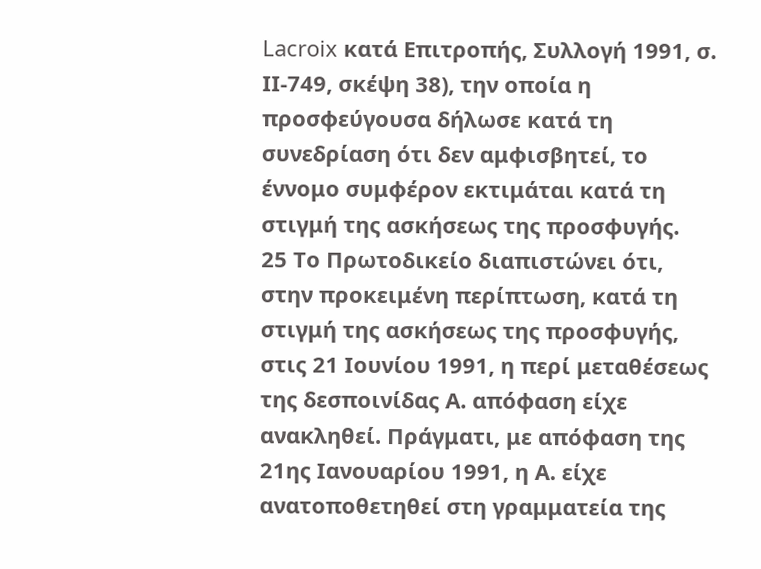Lacroix κατά Επιτροπής, Συλλογή 1991, σ. ΙΙ-749, σκέψη 38), την οποία η προσφεύγουσα δήλωσε κατά τη συνεδρίαση ότι δεν αμφισβητεί, το έννομο συμφέρον εκτιμάται κατά τη στιγμή της ασκήσεως της προσφυγής.
25 Το Πρωτοδικείο διαπιστώνει ότι, στην προκειμένη περίπτωση, κατά τη στιγμή της ασκήσεως της προσφυγής, στις 21 Ιουνίου 1991, η περί μεταθέσεως της δεσποινίδας Α. απόφαση είχε ανακληθεί. Πράγματι, με απόφαση της 21ης Ιανουαρίου 1991, η Α. είχε ανατοποθετηθεί στη γραμματεία της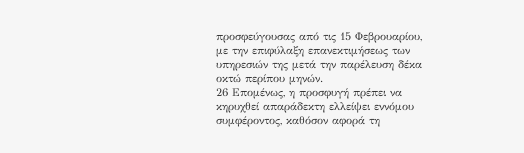προσφεύγουσας από τις 15 Φεβρουαρίου, με την επιφύλαξη επανεκτιμήσεως των υπηρεσιών της μετά την παρέλευση δέκα οκτώ περίπου μηνών.
26 Επομένως, η προσφυγή πρέπει να κηρυχθεί απαράδεκτη ελλείψει εννόμου συμφέροντος, καθόσον αφορά τη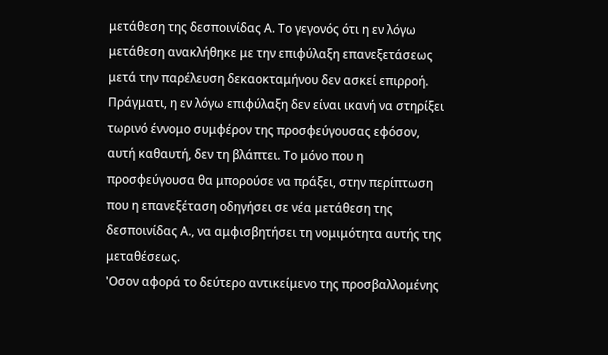μετάθεση της δεσποινίδας Α. Το γεγονός ότι η εν λόγω μετάθεση ανακλήθηκε με την επιφύλαξη επανεξετάσεως μετά την παρέλευση δεκαοκταμήνου δεν ασκεί επιρροή. Πράγματι, η εν λόγω επιφύλαξη δεν είναι ικανή να στηρίξει τωρινό έννομο συμφέρον της προσφεύγουσας εφόσον, αυτή καθαυτή, δεν τη βλάπτει. Το μόνο που η προσφεύγουσα θα μπορούσε να πράξει, στην περίπτωση που η επανεξέταση οδηγήσει σε νέα μετάθεση της δεσποινίδας Α., να αμφισβητήσει τη νομιμότητα αυτής της μεταθέσεως.
'Οσον αφορά το δεύτερο αντικείμενο της προσβαλλομένης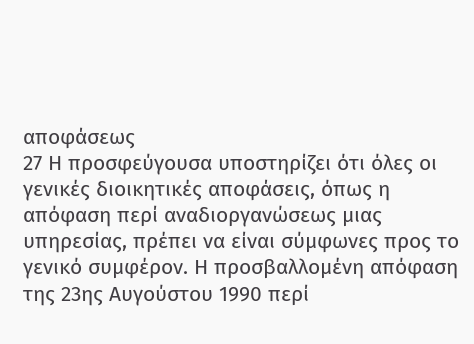αποφάσεως
27 Η προσφεύγουσα υποστηρίζει ότι όλες οι γενικές διοικητικές αποφάσεις, όπως η απόφαση περί αναδιοργανώσεως μιας υπηρεσίας, πρέπει να είναι σύμφωνες προς το γενικό συμφέρον. Η προσβαλλομένη απόφαση της 23ης Αυγούστου 1990 περί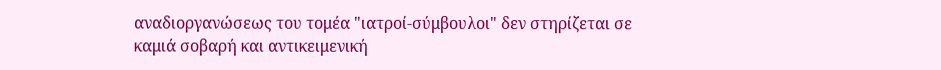αναδιοργανώσεως του τομέα "ιατροί-σύμβουλοι" δεν στηρίζεται σε καμιά σοβαρή και αντικειμενική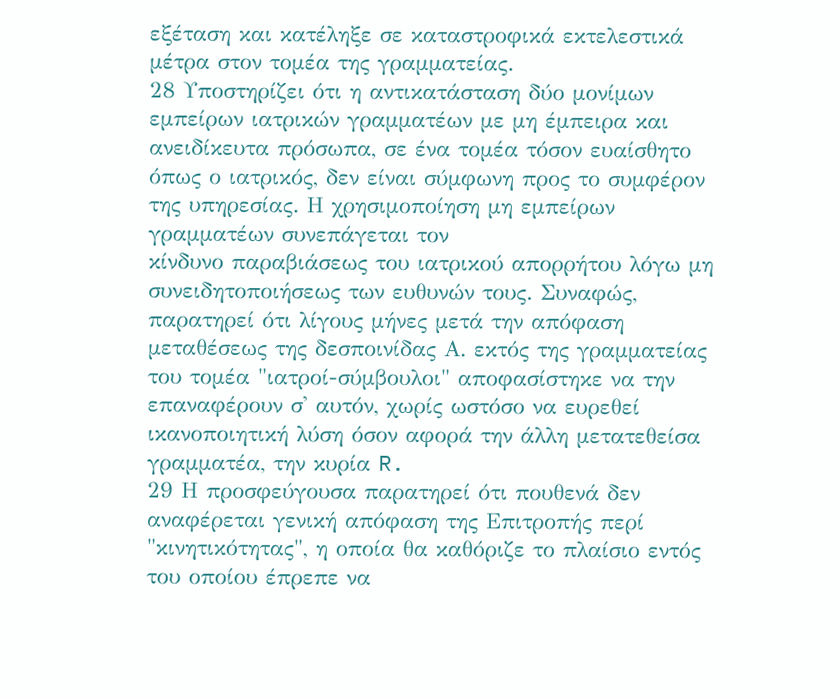εξέταση και κατέληξε σε καταστροφικά εκτελεστικά μέτρα στον τομέα της γραμματείας.
28 Υποστηρίζει ότι η αντικατάσταση δύο μονίμων εμπείρων ιατρικών γραμματέων με μη έμπειρα και ανειδίκευτα πρόσωπα, σε ένα τομέα τόσον ευαίσθητο όπως ο ιατρικός, δεν είναι σύμφωνη προς το συμφέρον της υπηρεσίας. Η χρησιμοποίηση μη εμπείρων γραμματέων συνεπάγεται τον
κίνδυνο παραβιάσεως του ιατρικού απορρήτου λόγω μη συνειδητοποιήσεως των ευθυνών τους. Συναφώς, παρατηρεί ότι λίγους μήνες μετά την απόφαση μεταθέσεως της δεσποινίδας Α. εκτός της γραμματείας του τομέα "ιατροί-σύμβουλοι" αποφασίστηκε να την επαναφέρουν σ' αυτόν, χωρίς ωστόσο να ευρεθεί ικανοποιητική λύση όσον αφορά την άλλη μετατεθείσα γραμματέα, την κυρία R.
29 Η προσφεύγουσα παρατηρεί ότι πουθενά δεν αναφέρεται γενική απόφαση της Επιτροπής περί "κινητικότητας", η οποία θα καθόριζε το πλαίσιο εντός του οποίου έπρεπε να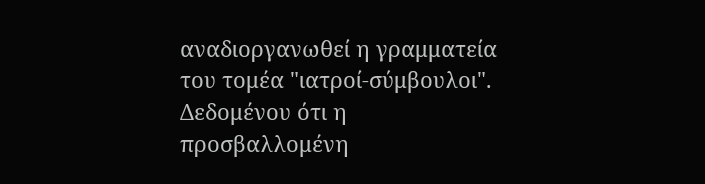αναδιοργανωθεί η γραμματεία του τομέα "ιατροί-σύμβουλοι". Δεδομένου ότι η προσβαλλομένη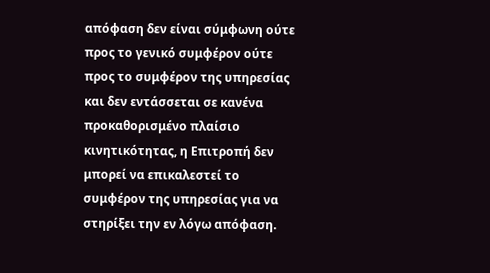απόφαση δεν είναι σύμφωνη ούτε προς το γενικό συμφέρον ούτε προς το συμφέρον της υπηρεσίας και δεν εντάσσεται σε κανένα προκαθορισμένο πλαίσιο κινητικότητας, η Επιτροπή δεν μπορεί να επικαλεστεί το συμφέρον της υπηρεσίας για να στηρίξει την εν λόγω απόφαση.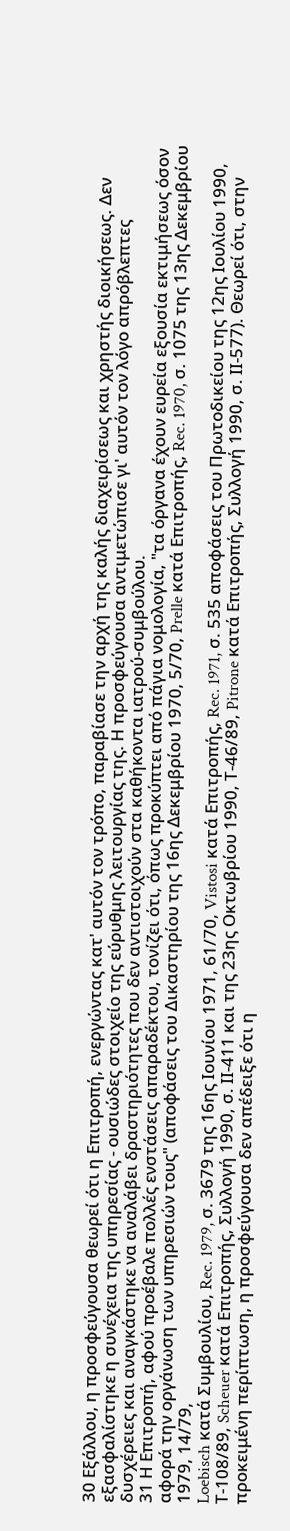30 Εξάλλου, η προσφεύγουσα θεωρεί ότι η Επιτροπή, ενεργώντας κατ' αυτόν τον τρόπο, παραβίασε την αρχή της καλής διαχειρίσεως και χρηστής διοικήσεως. Δεν εξασφαλίστηκε η συνέχεια της υπηρεσίας - ουσιώδες στοιχείο της εύρυθμης λειτουργίας της. Η προσφεύγουσα αντιμετώπισε γι' αυτόν τον λόγο απρόβλεπτες δυσχέρειες και αναγκάστηκε να αναλάβει δραστηριότητες που δεν αντιστοιχούν στα καθήκοντα ιατρού-συμβούλου.
31 Η Επιτροπή, αφού προέβαλε πολλές ενστάσεις απαραδέκτου, τονίζει ότι, όπως προκύπτει από πάγια νομολογία, "τα όργανα έχουν ευρεία εξουσία εκτιμήσεως όσον αφορά την οργάνωση των υπηρεσιών τους" (αποφάσεις του Δικαστηρίου της 16ης Δεκεμβρίου 1970, 5/70, Prelle κατά Επιτροπής, Rec. 1970, σ. 1075 της 13ης Δεκεμβρίου 1979, 14/79,
Loebisch κατά Συμβουλίου, Rec. 1979, σ. 3679 της 16ης Ιουνίου 1971, 61/70, Vistosi κατά Επιτροπής, Rec. 1971, σ. 535 αποφάσεις του Πρωτοδικείου της 12ης Ιουλίου 1990, Τ-108/89, Scheuer κατά Επιτροπής, Συλλογή 1990, σ. ΙΙ-411 και της 23ης Οκτωβρίου 1990, Τ-46/89, Pitrone κατά Επιτροπής, Συλλογή 1990, σ. ΙΙ-577). Θεωρεί ότι, στην προκειμένη περίπτωση, η προσφεύγουσα δεν απέδειξε ότι η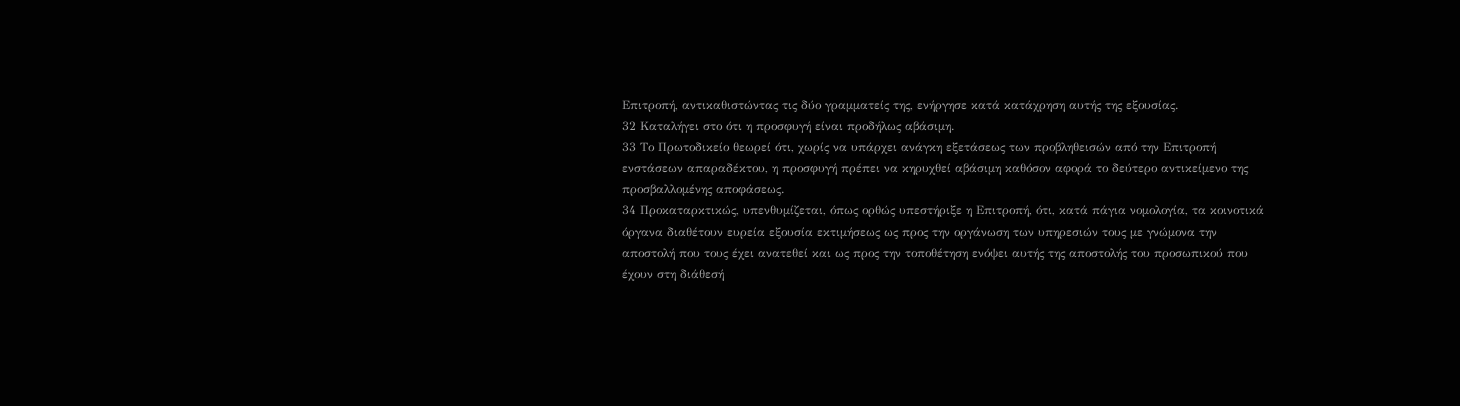Επιτροπή, αντικαθιστώντας τις δύο γραμματείς της, ενήργησε κατά κατάχρηση αυτής της εξουσίας.
32 Καταλήγει στο ότι η προσφυγή είναι προδήλως αβάσιμη.
33 Το Πρωτοδικείο θεωρεί ότι, χωρίς να υπάρχει ανάγκη εξετάσεως των προβληθεισών από την Επιτροπή ενστάσεων απαραδέκτου, η προσφυγή πρέπει να κηρυχθεί αβάσιμη καθόσον αφορά το δεύτερο αντικείμενο της προσβαλλομένης αποφάσεως.
34 Προκαταρκτικώς, υπενθυμίζεται, όπως ορθώς υπεστήριξε η Επιτροπή, ότι, κατά πάγια νομολογία, τα κοινοτικά όργανα διαθέτουν ευρεία εξουσία εκτιμήσεως ως προς την οργάνωση των υπηρεσιών τους με γνώμονα την αποστολή που τους έχει ανατεθεί και ως προς την τοποθέτηση ενόψει αυτής της αποστολής του προσωπικού που έχουν στη διάθεσή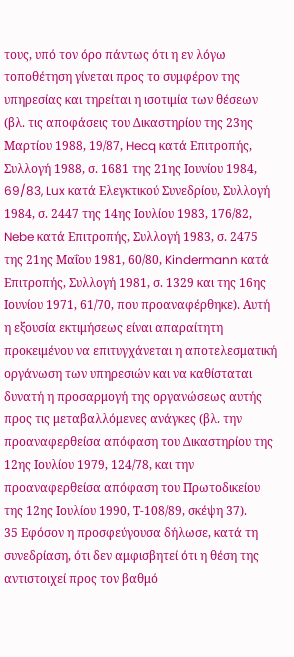τους, υπό τον όρο πάντως ότι η εν λόγω τοποθέτηση γίνεται προς το συμφέρον της υπηρεσίας και τηρείται η ισοτιμία των θέσεων (βλ. τις αποφάσεις του Δικαστηρίου της 23ης Μαρτίου 1988, 19/87, Hecq κατά Επιτροπής, Συλλογή 1988, σ. 1681 της 21ης Ιουνίου 1984, 69/83, Lux κατά Ελεγκτικού Συνεδρίου, Συλλογή 1984, σ. 2447 της 14ης Ιουλίου 1983, 176/82, Nebe κατά Επιτροπής, Συλλογή 1983, σ. 2475 της 21ης Μαΐου 1981, 60/80, Kindermann κατά Επιτροπής, Συλλογή 1981, σ. 1329 και της 16ης Ιουνίου 1971, 61/70, που προαναφέρθηκε). Αυτή η εξουσία εκτιμήσεως είναι απαραίτητη προκειμένου να επιτυγχάνεται η αποτελεσματική οργάνωση των υπηρεσιών και να καθίσταται δυνατή η προσαρμογή της οργανώσεως αυτής προς τις μεταβαλλόμενες ανάγκες (βλ. την προαναφερθείσα απόφαση του Δικαστηρίου της 12ης Ιουλίου 1979, 124/78, και την προαναφερθείσα απόφαση του Πρωτοδικείου της 12ης Ιουλίου 1990, Τ-108/89, σκέψη 37).
35 Εφόσον η προσφεύγουσα δήλωσε, κατά τη συνεδρίαση, ότι δεν αμφισβητεί ότι η θέση της αντιστοιχεί προς τον βαθμό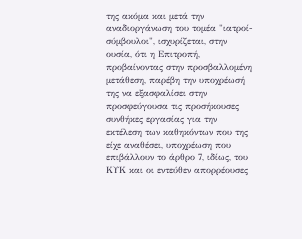της ακόμα και μετά την αναδιοργάνωση του τομέα "ιατροί-σύμβουλοι", ισχυρίζεται, στην ουσία, ότι η Επιτροπή, προβαίνοντας στην προσβαλλομένη μετάθεση, παρέβη την υποχρέωσή της να εξασφαλίσει στην προσφεύγουσα τις προσήκουσες συνθήκες εργασίας για την εκτέλεση των καθηκόντων που της είχε αναθέσει, υποχρέωση που επιβάλλουν το άρθρο 7, ιδίως, του ΚΥΚ και οι εντεύθεν απορρέουσες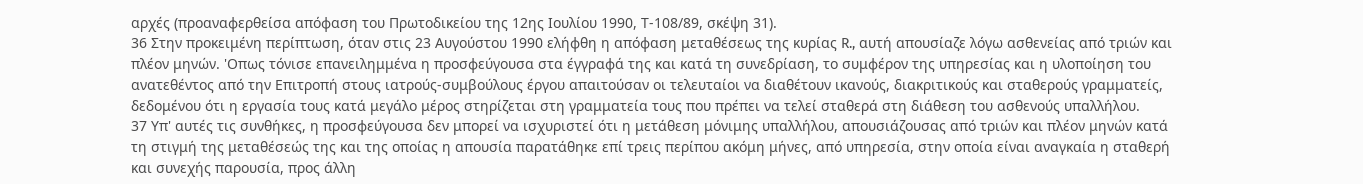αρχές (προαναφερθείσα απόφαση του Πρωτοδικείου της 12ης Ιουλίου 1990, Τ-108/89, σκέψη 31).
36 Στην προκειμένη περίπτωση, όταν στις 23 Αυγούστου 1990 ελήφθη η απόφαση μεταθέσεως της κυρίας R., αυτή απουσίαζε λόγω ασθενείας από τριών και πλέον μηνών. 'Οπως τόνισε επανειλημμένα η προσφεύγουσα στα έγγραφά της και κατά τη συνεδρίαση, το συμφέρον της υπηρεσίας και η υλοποίηση του ανατεθέντος από την Επιτροπή στους ιατρούς-συμβούλους έργου απαιτούσαν οι τελευταίοι να διαθέτουν ικανούς, διακριτικούς και σταθερούς γραμματείς, δεδομένου ότι η εργασία τους κατά μεγάλο μέρος στηρίζεται στη γραμματεία τους που πρέπει να τελεί σταθερά στη διάθεση του ασθενούς υπαλλήλου.
37 Υπ' αυτές τις συνθήκες, η προσφεύγουσα δεν μπορεί να ισχυριστεί ότι η μετάθεση μόνιμης υπαλλήλου, απουσιάζουσας από τριών και πλέον μηνών κατά τη στιγμή της μεταθέσεώς της και της οποίας η απουσία παρατάθηκε επί τρεις περίπου ακόμη μήνες, από υπηρεσία, στην οποία είναι αναγκαία η σταθερή και συνεχής παρουσία, προς άλλη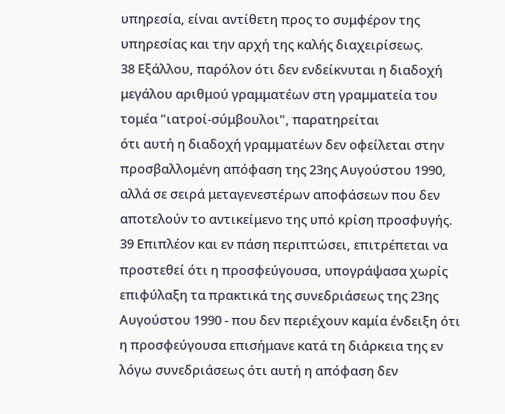υπηρεσία, είναι αντίθετη προς το συμφέρον της υπηρεσίας και την αρχή της καλής διαχειρίσεως.
38 Εξάλλου, παρόλον ότι δεν ενδείκνυται η διαδοχή μεγάλου αριθμού γραμματέων στη γραμματεία του τομέα "ιατροί-σύμβουλοι", παρατηρείται
ότι αυτή η διαδοχή γραμματέων δεν οφείλεται στην προσβαλλομένη απόφαση της 23ης Αυγούστου 1990, αλλά σε σειρά μεταγενεστέρων αποφάσεων που δεν αποτελούν το αντικείμενο της υπό κρίση προσφυγής.
39 Επιπλέον και εν πάση περιπτώσει, επιτρέπεται να προστεθεί ότι η προσφεύγουσα, υπογράψασα χωρίς επιφύλαξη τα πρακτικά της συνεδριάσεως της 23ης Αυγούστου 1990 - που δεν περιέχουν καμία ένδειξη ότι η προσφεύγουσα επισήμανε κατά τη διάρκεια της εν λόγω συνεδριάσεως ότι αυτή η απόφαση δεν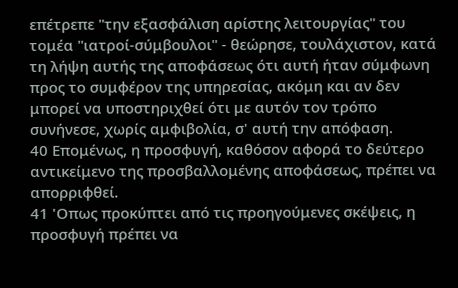επέτρεπε "την εξασφάλιση αρίστης λειτουργίας" του τομέα "ιατροί-σύμβουλοι" - θεώρησε, τουλάχιστον, κατά τη λήψη αυτής της αποφάσεως ότι αυτή ήταν σύμφωνη προς το συμφέρον της υπηρεσίας, ακόμη και αν δεν μπορεί να υποστηριχθεί ότι με αυτόν τον τρόπο συνήνεσε, χωρίς αμφιβολία, σ' αυτή την απόφαση.
40 Επομένως, η προσφυγή, καθόσον αφορά το δεύτερο αντικείμενο της προσβαλλομένης αποφάσεως, πρέπει να απορριφθεί.
41 'Οπως προκύπτει από τις προηγούμενες σκέψεις, η προσφυγή πρέπει να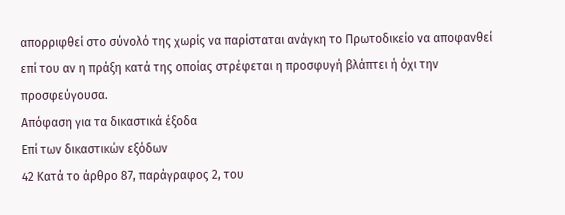απορριφθεί στο σύνολό της χωρίς να παρίσταται ανάγκη το Πρωτοδικείο να αποφανθεί επί του αν η πράξη κατά της οποίας στρέφεται η προσφυγή βλάπτει ή όχι την προσφεύγουσα.
Απόφαση για τα δικαστικά έξοδα
Επί των δικαστικών εξόδων
42 Κατά το άρθρο 87, παράγραφος 2, του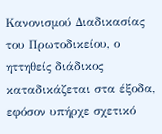Κανονισμού Διαδικασίας του Πρωτοδικείου, ο ηττηθείς διάδικος καταδικάζεται στα έξοδα, εφόσον υπήρχε σχετικό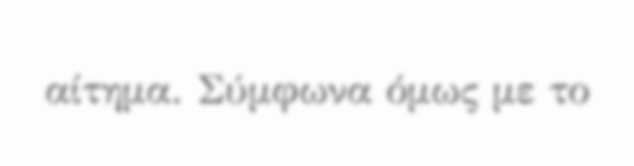αίτημα. Σύμφωνα όμως με το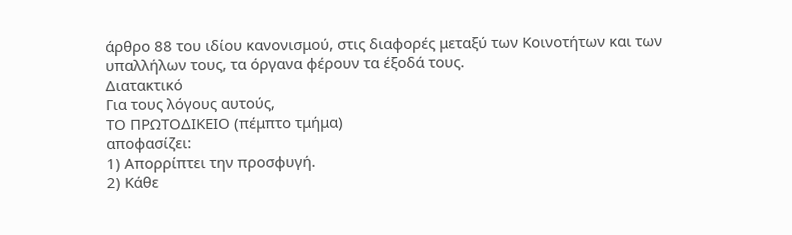άρθρο 88 του ιδίου κανονισμού, στις διαφορές μεταξύ των Κοινοτήτων και των υπαλλήλων τους, τα όργανα φέρουν τα έξοδά τους.
Διατακτικό
Για τους λόγους αυτούς,
ΤΟ ΠΡΩΤΟΔΙΚΕΙΟ (πέμπτο τμήμα)
αποφασίζει:
1) Απορρίπτει την προσφυγή.
2) Κάθε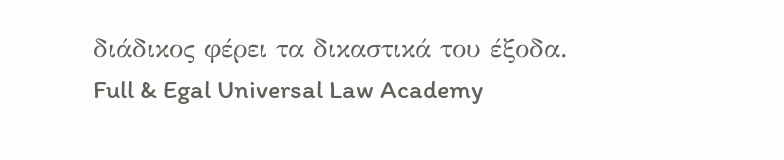διάδικος φέρει τα δικαστικά του έξοδα.
Full & Egal Universal Law Academy